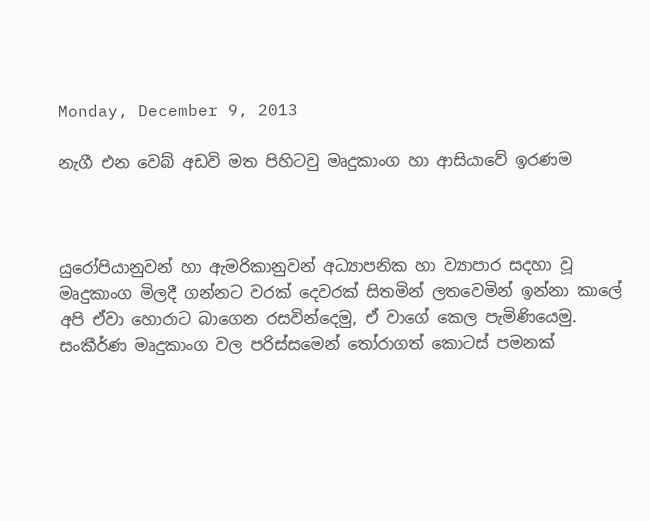Monday, December 9, 2013

නැගී එන වෙබ් අඩවි මත පිහිටවු මෘදුකාංග හා ආසියාවේ ඉරණම



යුරෝපියානුවන් හා ඇමරිකානුවන් අධ්‍යාපනික හා ව්‍යාපාර සදහා වූ මෘදුකාංග මිලදී ගන්නට වරක් දෙවරක් සිතමින් ලතවෙමින් ඉන්නා කාලේ අපි ඒවා හොරාට බාගෙන රසවින්දෙමු, ඒ වාගේ කෙල පැමිණියෙමු. සංකීර්ණ මෘදුකාංග වල පරිස්සමෙන් තෝරාගත් කොටස් පමනක්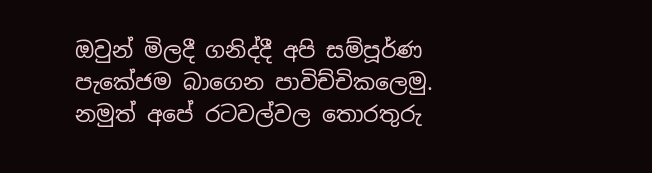ඔවුන් මිලදී ගනිද්දී අපි සම්පූර්ණ පැකේජම බාගෙන පාවිච්චිකලෙමු. නමුත් අපේ රටවල්වල තොරතුරු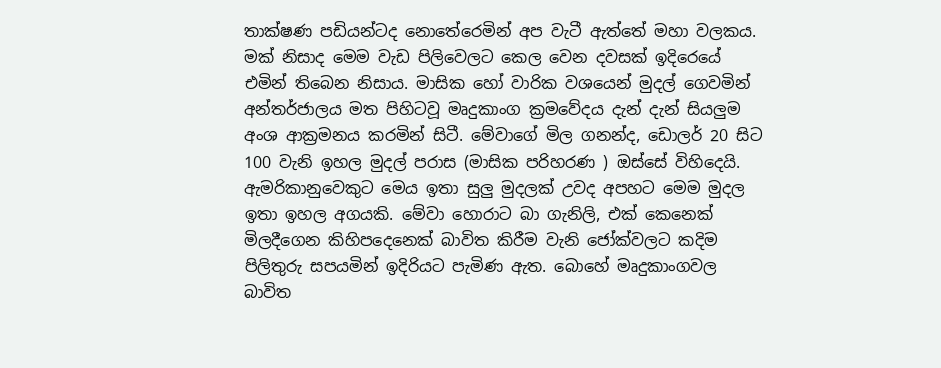තාක්ෂණ පඩියන්ටද නොතේරෙමින් අප වැටී ඇත්තේ මහා වලකය. මක් නිසාද මෙම වැඩ පිලිවෙලට කෙල වෙන දවසක් ඉදිරෙයේ එමින් තිබෙන නිසාය. මාසික හෝ වාරික වශයෙන් මුදල් ගෙවමින් අන්තර්ජාලය මත පිහිටවූ මෘදුකාංග ක්‍රමවේදය දැන් දැන් සියලුම අංශ ආක්‍රමනය කරමින් සිටී. මේවාගේ මිල ගනන්ද, ඩොලර් 20 සිට 100 වැනි ඉහල මුදල් පරාස (මාසික පරිහරණ ) ඔස්සේ විහිදෙයි. ඇමරිකානුවෙකුට මෙය ඉතා සුලු මුදලක් උවද අපහට මෙම මුදල ඉතා ඉහල අගයකි. මේවා හොරාට බා ගැනිලි, එක් කෙනෙක් මිලදීගෙන කිහිපදෙනෙක් බාවිත කිරීම වැනි ජෝක්වලට කදිම පිලිතුරු සපයමින් ඉදිරියට පැමිණ ඇත. බොහේ මෘදුකාංගවල බාවිත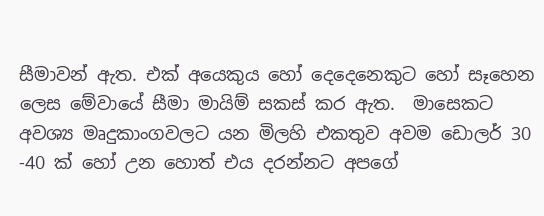සීමාවන් ඇත. එක් අයෙකුය හෝ දෙදෙනෙකුට හෝ සෑහෙන ලෙස මේවායේ සීමා මායිම් සකස් කර ඇත.  මාසෙකට අවශ්‍ය මෘදුකාංගවලට යන මිලහි එකතුව අවම ඩොලර් 30 -40 ක් හෝ උන හොත් එය දරන්නට අපගේ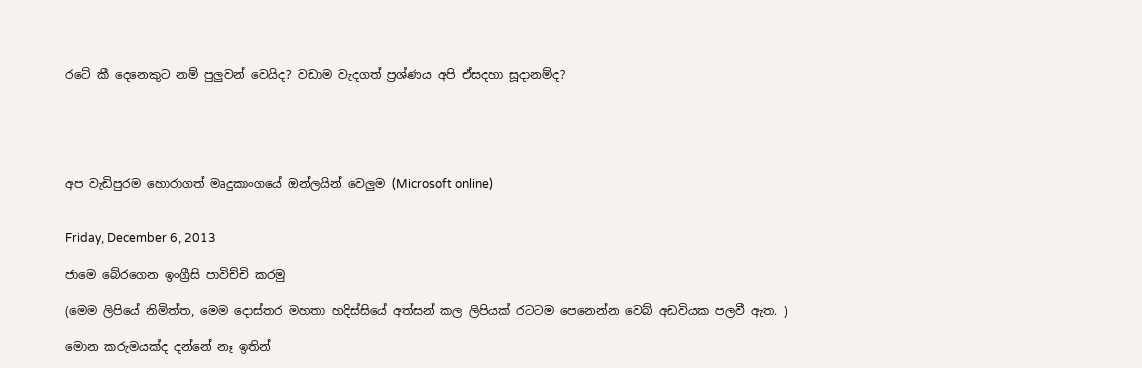රටේ කී දෙනෙකුට නම් පුලුවන් වෙයිද? වඩාම වැදගත් ප්‍රශ්ණය අපි ඒසදහා සූදානම්ද?





අප වැඩිපුරම හොරාගත් මෘදුකාංගයේ ඔන්ලයින් වෙලුම (Microsoft online)


Friday, December 6, 2013

ජාමෙ බේරගෙන ඉංග්‍රීසි පාවිච්චි කරමු

(මෙම ලිපියේ නිමිත්ත, මෙම දොස්තර මහතා හදිස්සියේ අත්සන් කල ලිපියක් රටටම පෙනෙන්න වෙබ් අඩවියක පලවී ඇත. )

මොන කරුමයක්ද දන්නේ නෑ ඉතින්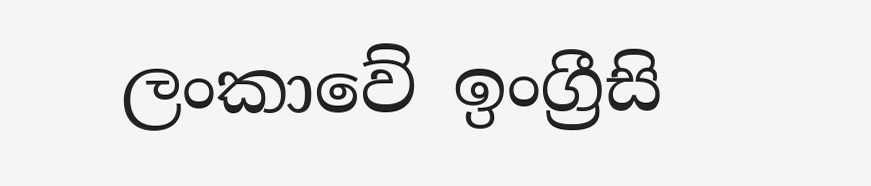ලංකාවේ ඉංග්‍රීසි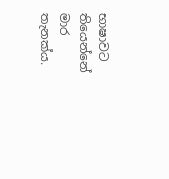භාෂාවට තියෙන්නේ මාර තැනක්ය.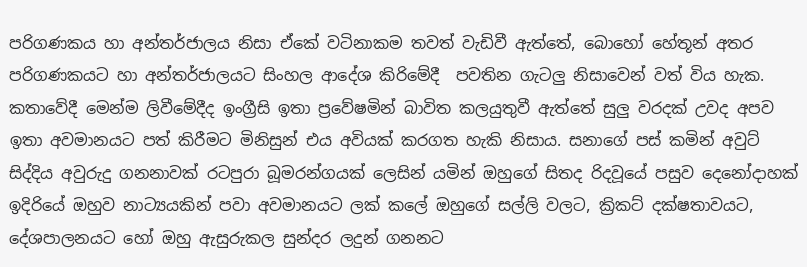පරිගණකය හා අන්තර්ජාලය නිසා ඒකේ වටිනාකම තවත් වැඩිවී ඇත්තේ, බොහෝ හේතූන් අතර පරිගණකයට හා අන්තර්ජාලයට සිංහල ආදේශ කිරිමේදී  පවතින ගැටලු නිසාවෙන් වත් විය හැක. කතාවේදී මෙන්ම ලිවීමේදීද ඉංග්‍රීසි ඉතා ප්‍රවේෂමින් බාවිත කලයුතුවී ඇත්තේ සුලු වරදක් උවද අපව ඉතා අවමානයට පත් කිරීමට මිනිසුන් එය අවියක් කරගත හැකි නිසාය. සනාගේ පස් කමින් අවුට් සිද්දිය අවුරුදු ගනනාවක් රටපුරා බූමරන්ගයක් ලෙසින් යමින් ඔහුගේ සිතද රිදවූයේ පසුව දෙනෝදාහක් ඉදිරියේ ඔහුව නාට්‍යයකින් පවා අවමානයට ලක් කලේ ඔහුගේ සල්ලි වලට, ක්‍රිකට් දක්ෂතාවයට, දේශපාලනයට හෝ ඔහු ඇසුරුකල සුන්දර ලදුන් ගනනට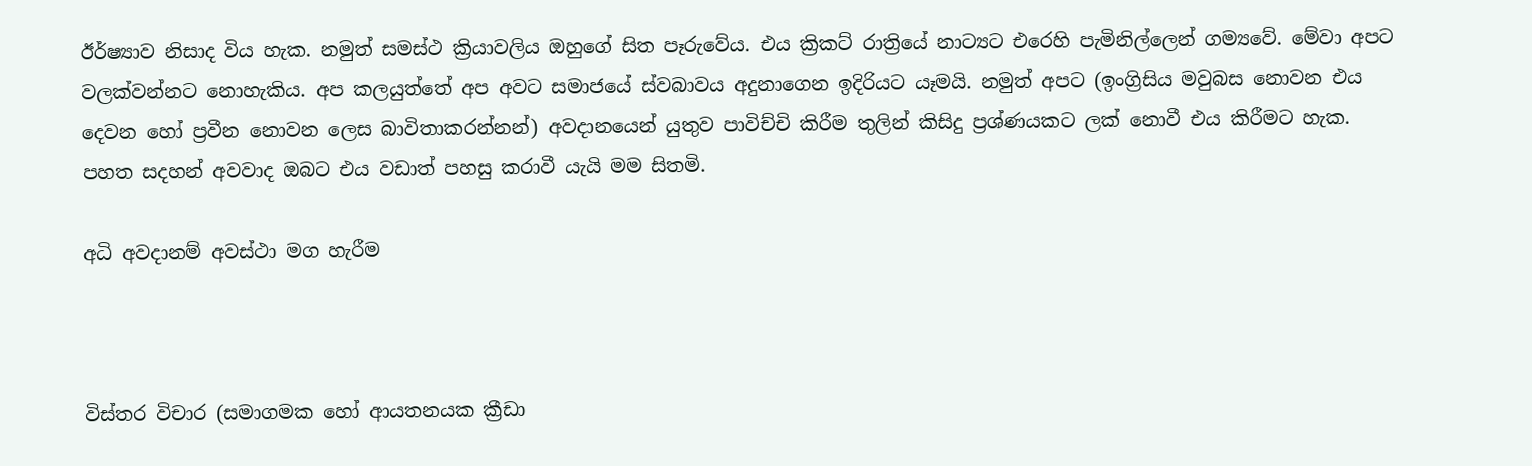ඊර්ෂ්‍යාව නිසාද විය හැක. නමුත් සමස්ථ ක්‍රියාවලිය ඔහුගේ සිත පෑරුවේය. එය ක්‍රිකට් රාත්‍රියේ නාට්‍යට එරෙහි පැමිනිල්ලෙන් ගම්‍යවේ. මේවා අපට වලක්වන්නට නොහැකිය. අප කලයුත්තේ අප අවට සමාජයේ ස්වබාවය අදුනාගෙන ඉදිරියට යෑමයි. නමුත් අපට (ඉංග්‍රිසිය මවුබස නොවන එය දෙවන හෝ ප්‍රවීන නොවන ලෙස බාවිතාකරන්නන්) අවදානයෙන් යුතුව පාවිච්චි කිරීම තුලින් කිසිදු ප්‍රශ්ණයකට ලක් නොවී එය කිරීමට හැක. පහත සදහන් අවවාද ඔබට එය වඩාත් පහසු කරාවී යැයි මම සිතමි.

අධි අවදානම් අවස්ථා මග හැරීම



විස්තර විචාර (සමාගමක හෝ ආයතනයක ක්‍රීඩා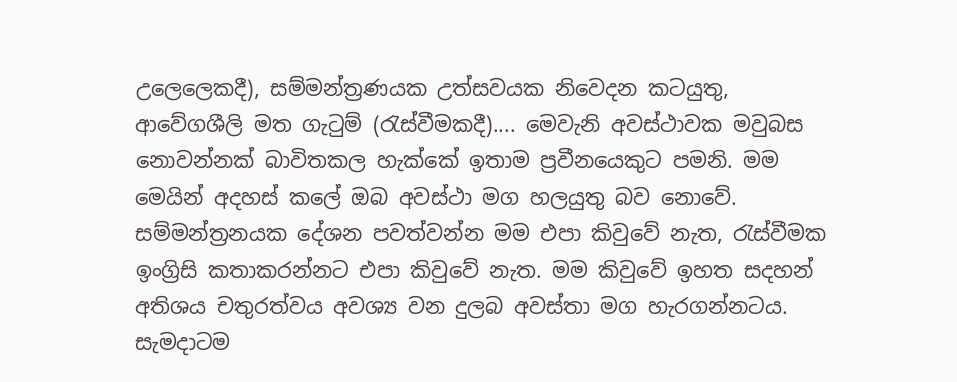උලෙලෙකදී), සම්මන්ත්‍රණයක උත්සවයක නිවෙදන කටයුතු, ආවේගශීලි මත ගැටුම් (රැස්වීමකදී).... මෙවැනි අවස්ථාවක මවුබස නොවන්නක් බාවිතකල හැක්කේ ඉතාම ප්‍රවීනයෙකුට පමනි. මම මෙයින් අදහස් කලේ ඔබ අවස්ථා මග හලයුතු බව නොවේ. සම්මන්ත්‍රනයක දේශන පවත්වන්න මම එපා කිවුවේ නැත, රැස්වීමක ඉංග්‍රිසි කතාකරන්නට එපා කිවුවේ නැත. මම කිවුවේ ඉහත සදහන් අතිශය චතුරත්වය අවශ්‍ය වන දුලබ අවස්තා මග හැරගන්නටය. සැමදාටම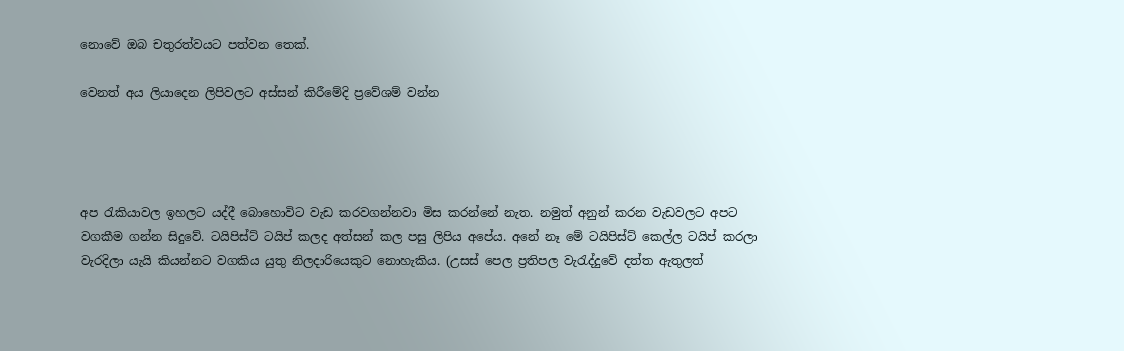නොවේ ඔබ චතුරත්වයට පත්වන තෙක්.

වෙනත් අය ලියාදෙන ලිපිවලට අස්සන් කිරීමේදි ප්‍රවේශම් වන්න




අප රැකියාවල ඉහලට යද්දී බොහොවිට වැඩ කරවගන්නවා මිස කරන්නේ නැත. නමුත් අනුන් කරන වැඩවලට අපට වගකීම ගන්න සිදුවේ. ටයිපිස්ට් ටයිප් කලද අත්සන් කල පසු ලිපිය අපේය. අනේ නෑ මේ ටයිපිස්ට් කෙල්ල ටයිප් කරලා වැරදිලා යැයි කියන්නට වගකිය යුතු නිලදාරියෙකුට නොහැකිය. (උසස් පෙල ප්‍රතිපල වැරැද්දුවේ දත්ත ඇතුලත්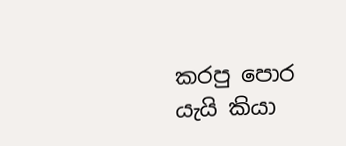කරපු පොර යැයි කියා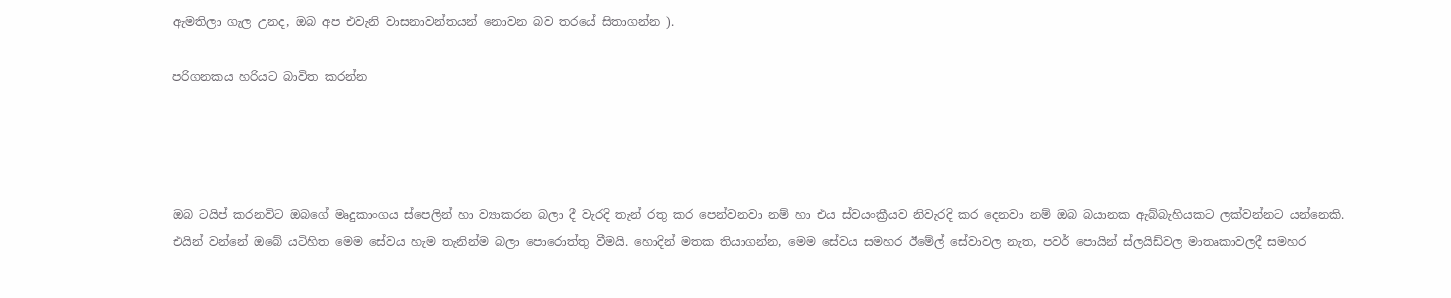ඇමතිලා ගැල උනද, ඔබ අප එවැනි වාසනාවන්තයන් නොවන බව තරයේ සිතාගන්න ).

පරිගනකය හරියට බාවිත කරන්න




ඔබ ටයිප් කරනවිට ඔබගේ මෘදුකාංගය ස්පෙලින් හා ව්‍යාකරන බලා දී වැරදි තැන් රතු කර පෙන්වනවා නම් හා එය ස්වයංක්‍රීයව නිවැරදි කර දෙනවා නම් ඔබ බයානක ඇබ්බැහියකට ලක්වන්නට යන්නෙකි. එයින් වන්නේ ඔබේ යටිහිත මෙම සේවය හැම තැනින්ම බලා පොරොත්තු වීමයි. හොදින් මතක තියාගන්න, මෙම සේවය සමහර ඊමේල් සේවාවල නැත, පවර් පොයින් ස්ලයිඩ්වල මාතෘකාවලදී සමහර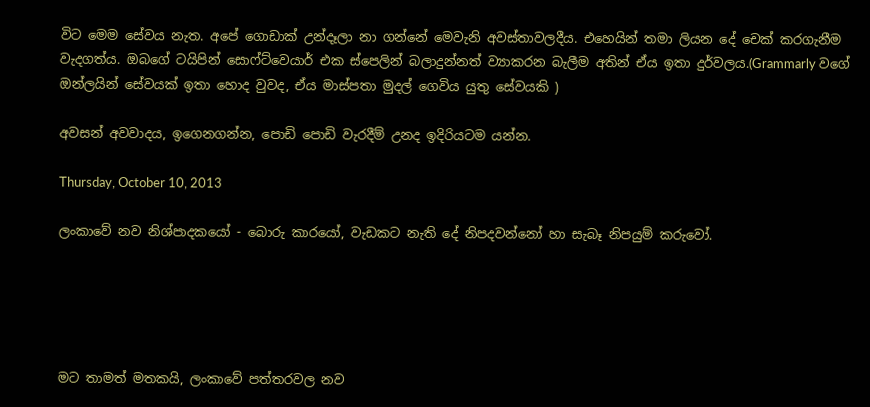විට මෙම සේවය නැත. අපේ ගොඩාක් උන්දෑලා නා ගන්නේ මෙවැනි අවස්තාවලදීය. එහෙයින් තමා ලියන දේ චෙක් කරගැනීම වැදගත්ය. ඔබගේ ටයිපින් සොෆ්ට්වෙයාර් එක ස්පෙලින් බලාදුන්නත් ව්‍යාකරන බැලීම අතින් ඒය ඉතා දුර්වලය.(Grammarly වගේ ඔන්ලයින් සේවයක් ඉතා හොද වුවද, ඒය මාස්පතා මුදල් ගෙවිය යුතු සේවයකි )

අවසන් අවවාදය, ඉගෙනගන්න, පොඩි පොඩි වැරදීම් උනද ඉදිරියටම යන්න.

Thursday, October 10, 2013

ලංකාවේ නව නිශ්පාදකයෝ - බොරු කාරයෝ, වැඩකට නැති දේ නිපදවන්නෝ හා සැබෑ නිපයුම් කරුවෝ.





මට තාමත් මතකයි, ලංකාවේ පත්තරවල නව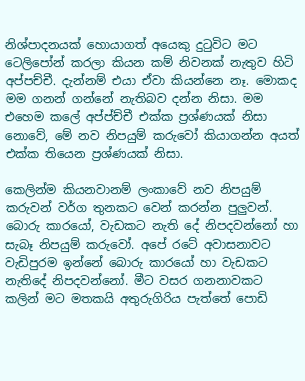නිශ්පාදනයක් හොයාගත් අයෙකු දුටුවිට මට ටෙලිපෝන් කරලා කියන කම් නිවනක් නැතුව හිටි අප්පච්චී. දැන්නම් එයා ඒවා කියන්නෙ නෑ. මොකද මම ගනන් ගන්නේ නැතිබව දන්න නිසා. මම එහෙම කලේ අප්ප්ච්චී එක්ක ප්‍රශ්ණයක් නිසා නොවේ, මේ නව නිපයුම් කරුවෝ කියාගන්න අයත් එක්ක තියෙන ප්‍රශ්ණයක් නිසා.

කෙලින්ම කියනවානම් ලංකාවේ නව නිපයුම් කරුවන් වර්ග තුනකට වෙන් කරන්න පුලුවන්. බොරු කාරයෝ, වැඩකට නැති දේ නිපදවන්නෝ හා සැබෑ නිපයුම් කරුවෝ. අපේ රටේ අවාසනාවට වැඩිපුරම ඉන්නේ බොරු කාරයෝ හා වැඩකට නැතිදේ නිපදවන්නෝ. මීට වසර ගනනාවකට කලින් මට මතකයි අතුරුගිරිය පැත්තේ පොඩි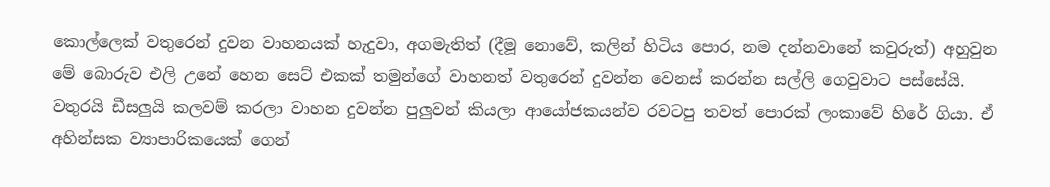කොල්ලෙක් වතුරෙන් දුවන වාහනයක් හැදුවා, අගමැතිත් (දීමූ නොවේ, කලින් හිටිය පොර, නම දන්නවානේ කවුරුත්) අහුවුන මේ බොරුව එලි උනේ හෙන සෙට් එකක් තමුන්ගේ වාහනත් වතුරෙන් දුවන්න වෙනස් කරන්න සල්ලි ගෙවුවාට පස්සේයි. වතුරයි ඩීසලුයි කලවම් කරලා වාහන දුවන්න පුලුවන් කියලා ආයෝජකයන්ව රවටපු තවත් පොරක් ලංකාවේ හිරේ ගියා. ඒ අහින්සක ව්‍යාපාරිකයෙක් ගෙන්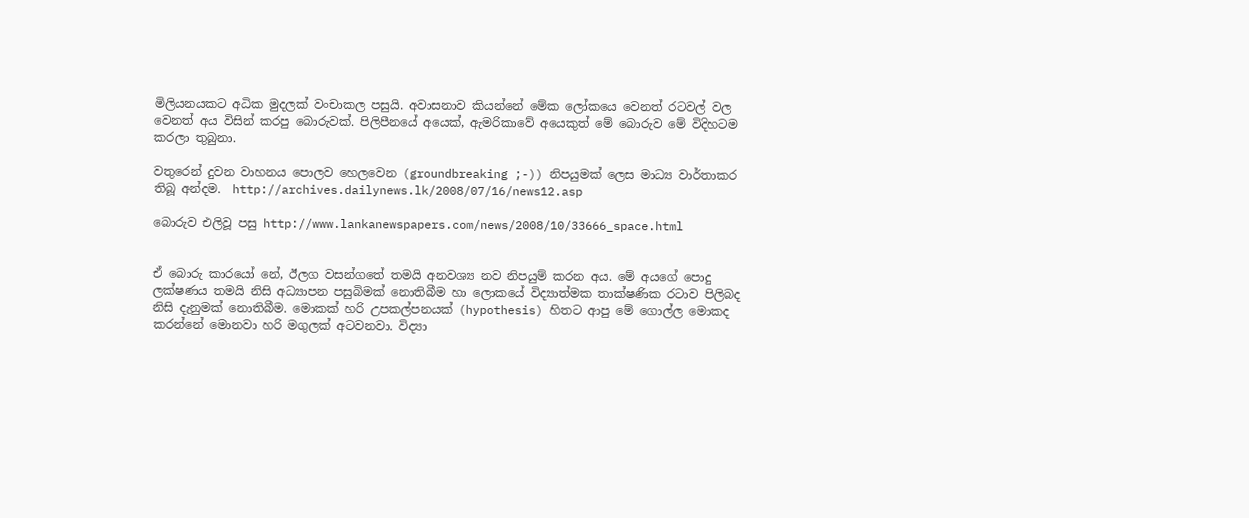මිලියනයකට අධික මුදලක් වංචාකල පසුයි. අවාසනාව කියන්නේ මේක ලෝකයෙ වෙනත් රටවල් වල වෙනත් අය විසින් කරපු බොරුවක්. පිලිපීනයේ අයෙක්, ඇමරිකාවේ අයෙකුත් මේ බොරුව මේ විදිහටම කරලා තුබුනා.

වතුරෙන් දුවන වාහනය පොලව හෙලවෙන (groundbreaking ;-)) නිපයුමක් ලෙස මාධ්‍ය වාර්තාකර තිබූ අන්දම.  http://archives.dailynews.lk/2008/07/16/news12.asp

බොරුව එලිවූ පසු http://www.lankanewspapers.com/news/2008/10/33666_space.html


ඒ බොරු කාරයෝ නේ, ඊලග වසන්ගතේ තමයි අනවශ්‍ය නව නිපයුම් කරන අය. මේ අයගේ පොදු ලක්ෂණය තමයි නිසි අධ්‍යාපන පසුබිමක් නොතිබීම හා ලොකයේ විද්‍යාත්මක තාක්ෂණික රටාව පිලිබද නිසි දැනුමක් නොතිබීම. මොකක් හරි උපකල්පනයක් (hypothesis) හිතට ආපු මේ ගොල්ල මොකද කරන්නේ මොනවා හරි මගුලක් අටවනවා. විද්‍යා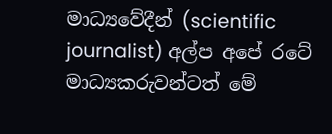මාධ්‍යවේදීන් (scientific journalist) අල්ප අපේ රටේ මාධ්‍යකරුවන්ටත් මේ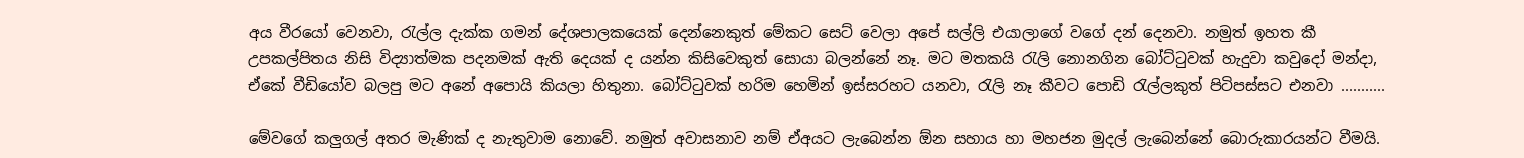අය වීරයෝ වෙනවා, රැල්ල දැක්ක ගමන් දේශපාලකයෙක් දෙන්නෙකුත් මේකට සෙට් වෙලා අපේ සල්ලි එයාලාගේ වගේ දන් දෙනවා. නමුත් ඉහත කී උපකල්පිතය නිසි විද්‍යාත්මක පදනමක් ඇති දෙයක් ද යන්න කිසිවෙකුත් සොයා බලන්නේ නෑ. මට මතකයි රැලි නොනගින බෝට්ටුවක් හැදුවා කවුදෝ මන්දා, ඒකේ වීඩියෝව බලපු මට අනේ අපොයි කියලා හිතුනා. බෝට්ටුවක් හරිම හෙමින් ඉස්සරහට යනවා, රැලි නෑ කීවට පොඩි රැල්ලකුත් පිටිපස්සට එනවා ...........

මේවගේ කලුගල් අතර මැණික් ද නැතුවාම නොවේ. නමුත් අවාසනාව නම් ඒඅයට ලැබෙන්න ඕන සහාය හා මහජන මුදල් ලැබෙන්නේ බොරුකාරයන්ට වීමයි.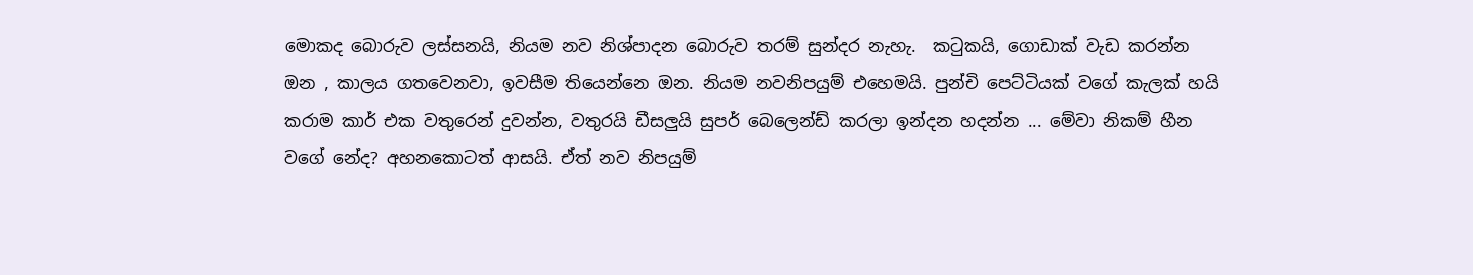මොකද බොරුව ලස්සනයි, නියම නව නිශ්පාදන බොරුව තරම් සුන්දර නැහැ.  කටුකයි, ගොඩාක් වැඩ කරන්න ඔන , කාලය ගතවෙනවා, ඉවසීම තියෙන්නෙ ඔන. නියම නවනිපයුම් එහෙමයි. පුන්චි පෙට්ටියක් වගේ කැලක් හයි කරාම කාර් එක වතුරෙන් දුවන්න, වතුරයි ඩීසලුයි සුපර් බෙලෙන්ඩ් කරලා ඉන්දන හදන්න ... මේවා නිකම් හීන වගේ නේද? අහනකොටත් ආසයි. ඒත් නව නිපයුම්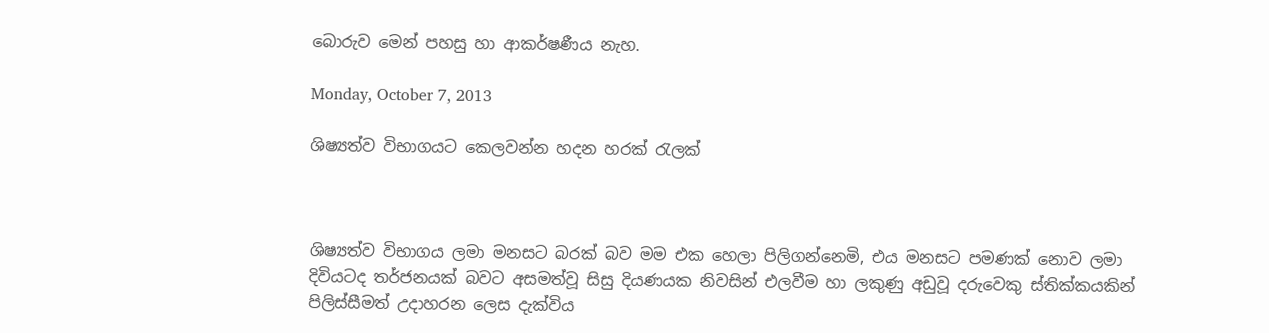බොරුව මෙන් පහසු හා ආකර්ෂණීය නැහ.

Monday, October 7, 2013

ශිෂ්‍යත්ව විභාගයට කෙලවන්න හදන හරක් රැලක්



ශිෂ්‍යත්ව විභාගය ලමා මනසට බරක් බව මම එක හෙලා පිලිගන්නෙමි, එය මනසට පමණක් නොව ලමා දිවියටද තර්ජනයක් බවට අසමත්වූ සිසු දියණයක නිවසින් එලවීම හා ලකුණු අඩුවූ දරුවෙකු ස්තික්කයකින් පිලිස්සීමත් උදාහරන ලෙස දැක්විය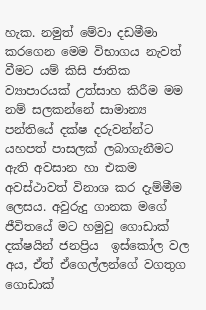හැක. නමුත් මේවා දඩමීමා කරගෙන මෙම විභාගය නැවත් වීමට යම් කිසි ජාතික ව්‍යාපාරයක් උත්සාහ කිරීම මම නම් සලකන්නේ සාමාන්‍ය පන්තියේ දක්ෂ දරුවන්න්ට යහපත් පාසලක් ලබාගැනීමට ඇති අවසාන හා එකම අවස්ථාවත් විනාශ කර දැම්මීම ලෙසය. අවුරුදු ගානක මගේ ජීවිතයේ මට හමුවු ගොඩාක් දක්ෂයින් ජනප්‍රිය  ඉස්කෝල වල අය, ඒත් ඒගෙල්ලන්ගේ වගතුග ගොඩාක්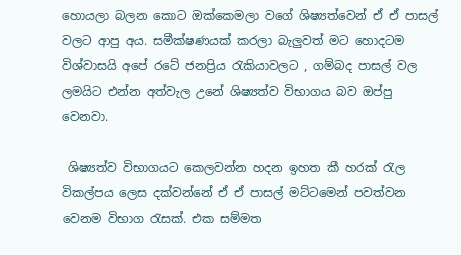හොයලා බලන කොට ඔක්කෙමලා වගේ ශිෂ්‍යත්වෙන් ඒ ඒ පාසල් වලට ආපු අය. සමීක්ෂණයක් කරලා බැලුවත් මට හොදටම විශ්වාසයි අපේ රටේ ජනප්‍රිය රැකියාවලට , ගම්බද පාසල් වල ලමයිට එන්න අත්වැල උනේ ශිෂ්‍යත්ව විභාගය බව ඔප්පු වෙනවා.

 ශිෂ්‍යත්ව විභාගයට කෙලවන්න හදන ඉහත කී හරක් රැල විකල්පය ලෙස දක්වන්නේ ඒ ඒ පාසල් මට්ටමෙන් පවත්වන වෙනම විභාග රැසක්. එක සම්මත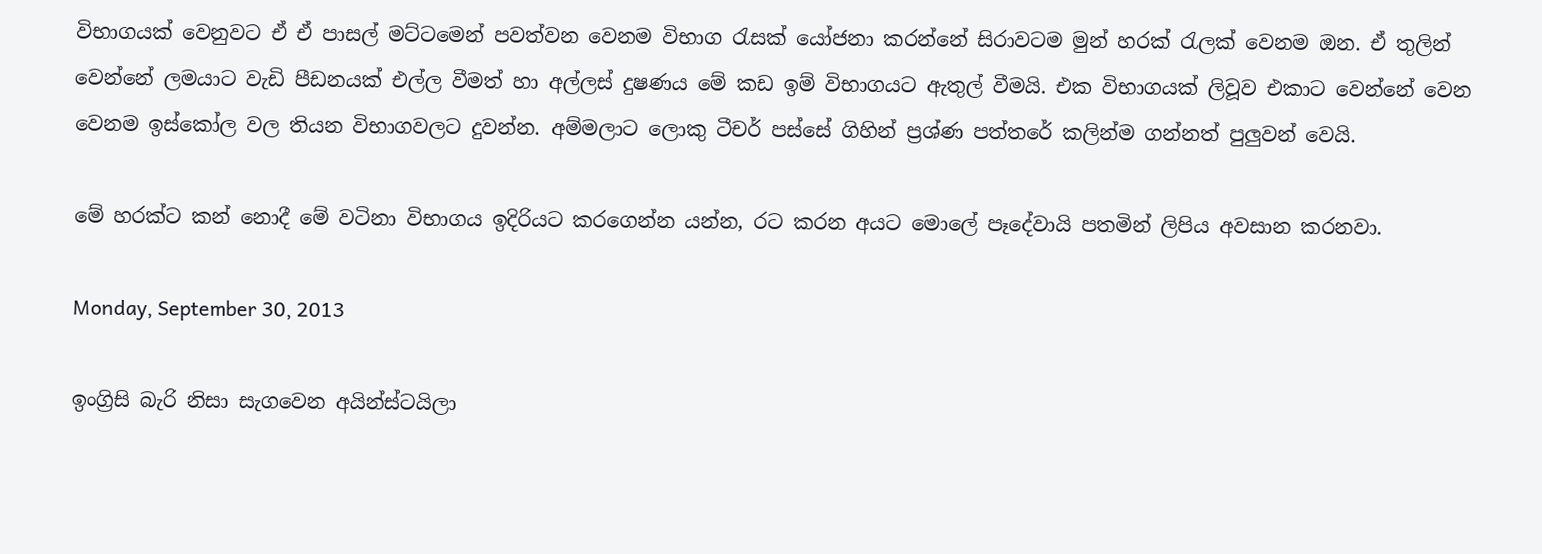විභාගයක් වෙනුවට ඒ ඒ පාසල් මට්ටමෙන් පවත්වන වෙනම විභාග රැසක් යෝජනා කරන්නේ සිරාවටම මුන් හරක් රැලක් වෙනම ඔන. ඒ තුලින් වෙන්නේ ලමයාට වැඩි පීඩනයක් එල්ල වීමත් හා අල්ලස් දුෂණය මේ කඩ ඉම් විභාගයට ඇතුල් වීමයි. එක විභාගයක් ලිවූව එකාට වෙන්නේ වෙන වෙනම ඉස්කෝල වල තියන විභාගවලට දුවන්න. අම්මලාට ලොකු ටීචර් පස්සේ ගිහින් ප්‍රශ්ණ පත්තරේ කලින්ම ගන්නත් පුලුවන් වෙයි.

මේ හරක්ට කන් නොදී මේ වටිනා විභාගය ඉදිරියට කරගෙන්න යන්න, රට කරන අයට මොලේ පෑදේවායි පතමින් ලිපිය අවසාන කරනවා.

Monday, September 30, 2013

ඉංග්‍රිසි බැරි නිසා සැගවෙන අයින්ස්ටයිලා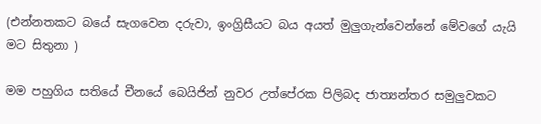(එන්නතකට බයේ සැගවෙන දරුවා, ඉංග්‍රිසීයට බය අයත් මුලුගැන්වෙන්නේ මේවගේ යැයි මට සිතුනා )

මම පහුගිය සතියේ චීනයේ බෙයිජින් නුවර උත්පේරක පිලිබද ජාත්‍යන්තර සමුලුවකට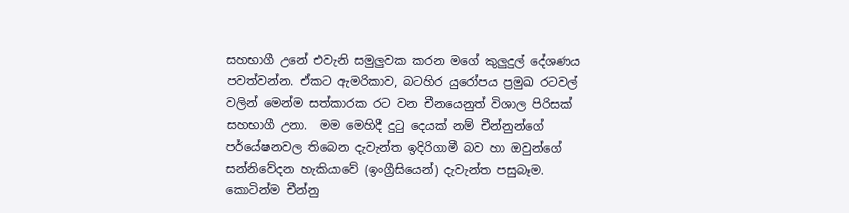සහභාගී උනේ එවැනි සමුලුවක කරන මගේ කුලුදුල් දේශණය පවත්වන්න. ඒකට ඇමරිකාව, බටහිර යුරෝපය ප්‍රමුඛ රටවල් වලින් මෙන්ම සත්කාරක රට වන චීනයෙනුත් විශාල පිරිසක් සහභාගී උනා.  මම මෙහිදී දුටු දෙයක් නම් චීන්නුන්ගේ පර්යේෂනවල තිබෙන දැවැන්ත ඉදිරිගාමී බව හා ඔවුන්ගේ සන්නිවේදන හැකියාවේ (ඉංග්‍රීසියෙන්) දැවැන්ත පසුබෑම. කොටින්ම චීන්නු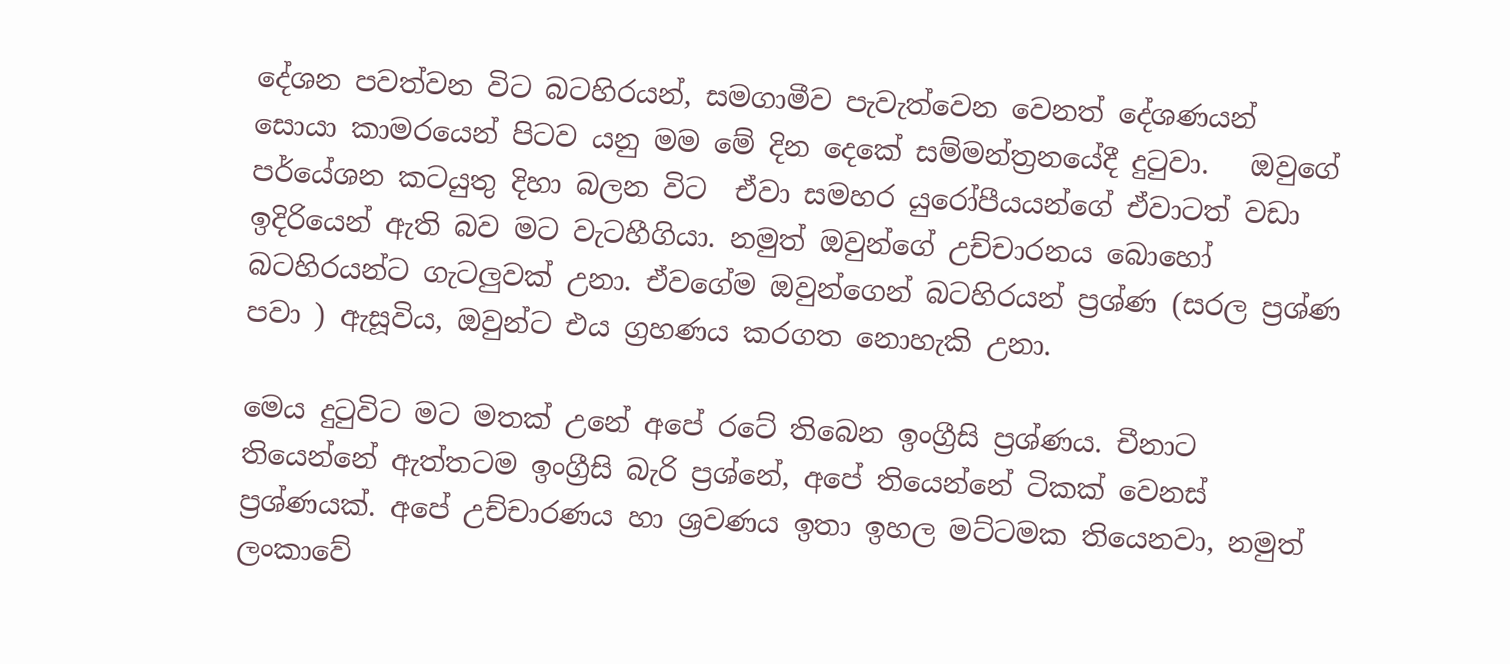දේශන පවත්වන විට බටහිරයන්, සමගාමීව පැවැත්වෙන වෙනත් දේශණයන් සොයා කාමරයෙන් පිටව යනු මම මේ දින දෙකේ සම්මන්ත්‍රනයේදී දුටුවා.   ඔවුගේ පර්යේශන කටයුතු දිහා බලන විට  ඒවා සමහර යුරෝපීයයන්ගේ ඒවාටත් වඩා ඉදිරියෙන් ඇති බව මට වැටහීගියා. නමුත් ඔවුන්ගේ උච්චාරනය බොහෝ බටහිරයන්ට ගැටලුවක් උනා. ඒවගේම ඔවුන්ගෙන් බටහිරයන් ප්‍රශ්ණ (සරල ප්‍රශ්ණ පවා ) ඇසූවිය, ඔවුන්ට එය ග්‍රහණය කරගත නොහැකි උනා.

මෙය දුටුවිට මට මතක් උනේ අපේ රටේ තිබෙන ඉංග්‍රීසි ප්‍රශ්ණය. චීනාට තියෙන්නේ ඇත්තටම ඉංග්‍රීසි බැරි ප්‍රශ්නේ, අපේ තියෙන්නේ ටිකක් වෙනස් ප්‍රශ්ණයක්. අපේ උච්චාරණය හා ශ්‍රවණය ඉතා ඉහල මට්ටමක තියෙනවා, නමුත් ලංකාවේ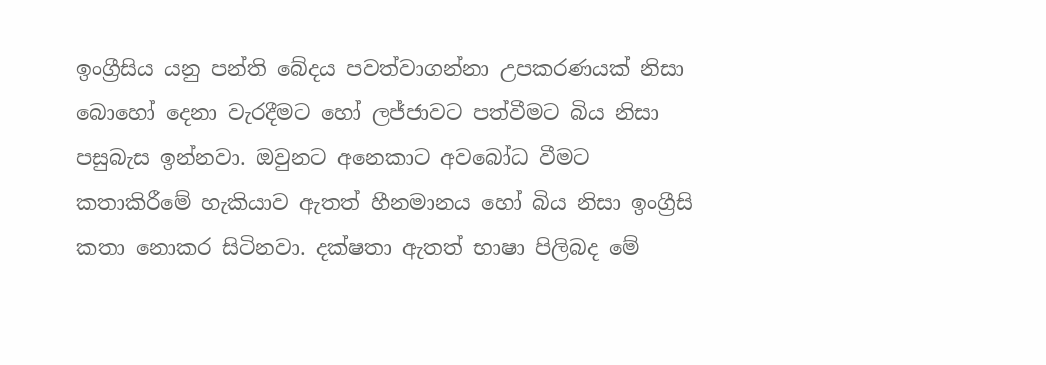ඉංග්‍රීසිය යනු පන්ති බේදය පවත්වාගන්නා උපකරණයක් නිසා බොහෝ දෙනා වැරදීමට හෝ ලජ්ජාවට පත්වීමට බිය නිසා පසුබැස ඉන්නවා. ඔවුනට අනෙකාට අවබෝධ වීමට කතාකිරීමේ හැකියාව ඇතත් හීනමානය හෝ බිය නිසා ඉංග්‍රීසි කතා නොකර සිටිනවා. දක්ෂතා ඇතත් භාෂා පිලිබද මේ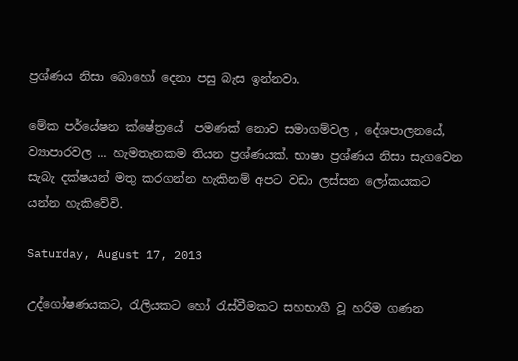ප්‍රශ්ණය නිසා බොහෝ දෙනා පසු බැස ඉන්නවා.

මේක පර්යේෂන ක්ෂේත්‍රයේ  පමණක් නොව සමාගම්වල , දේශපාලනයේ, ව්‍යාපාරවල ... හැමතැනකම තියන ප්‍රශ්ණයක්. භාෂා ප්‍රශ්ණය නිසා සැගවෙන සැබැ දක්ෂයන් මතු කරගන්න හැකිනම් අපට වඩා ලස්සන ලෝකයකට යන්න හැකිවේවි.

Saturday, August 17, 2013

උද්ගෝෂණයකට, රැලියකට හෝ රැස්වීමකට සහභාගී වූ හරිම ගණන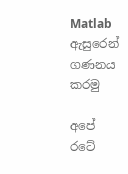Matlab ඇසුරෙන් ගණනය කරමු

අපේ රටේ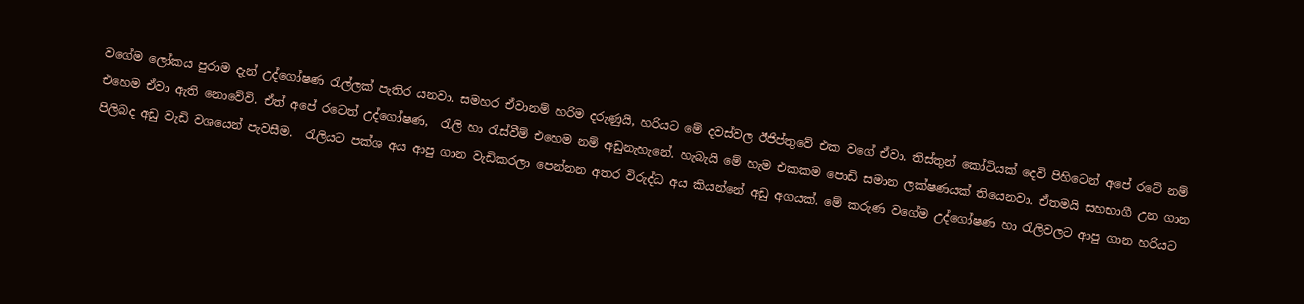වගේම ලෝකය පුරාම දැන් උද්ගෝෂණ රැල්ලක් පැතිර යනවා. සමහර ඒවානම් හරිම දරුණුයි, හරියට මේ දවස්වල ඊජිප්තුවේ එක වගේ ඒවා. තිස්තුන් කෝටියක් දෙවි පිහිටෙන් අපේ රටේ නම් එහෙම ඒවා ඇති නොවේවි. ඒත් අපේ රටෙත් උද්ගෝෂණ,  රැලි හා රැස්වීම් එහෙම නම් අඩුනැහැනේ. හැබැයි මේ හැම එකකම පොඩි සමාන ලක්ෂණයක් තියෙනවා. ඒතමයි සහභාගී උන ගාන පිලිබද අඩු වැඩි වශයෙන් පැවසීම.  රැලියට පක්ශ අය ආපු ගාන වැඩිකරලා පෙන්නන අතර විරුද්ධ අය කියන්නේ අඩු අගයක්. මේ කරුණ වගේම උද්ගෝෂණ හා රැලිවලට ආපු ගාන හරියට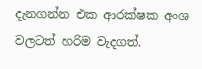දැනගන්න එක ආරක්ෂක අංශ වලටත් හරිම වැදගත්.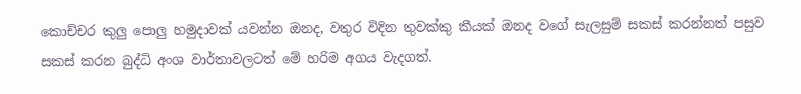කොච්චර කුලු පොලු හමුදාවක් යවන්න ඔනද, වතුර විදින තුවක්කු කීයක් ඔනද වගේ සැලසුම් සකස් කරන්නත් පසුව සකස් කරන බුද්ධි අංශ වාර්තාවලටත් මේ හරිම අගය වැදගත්.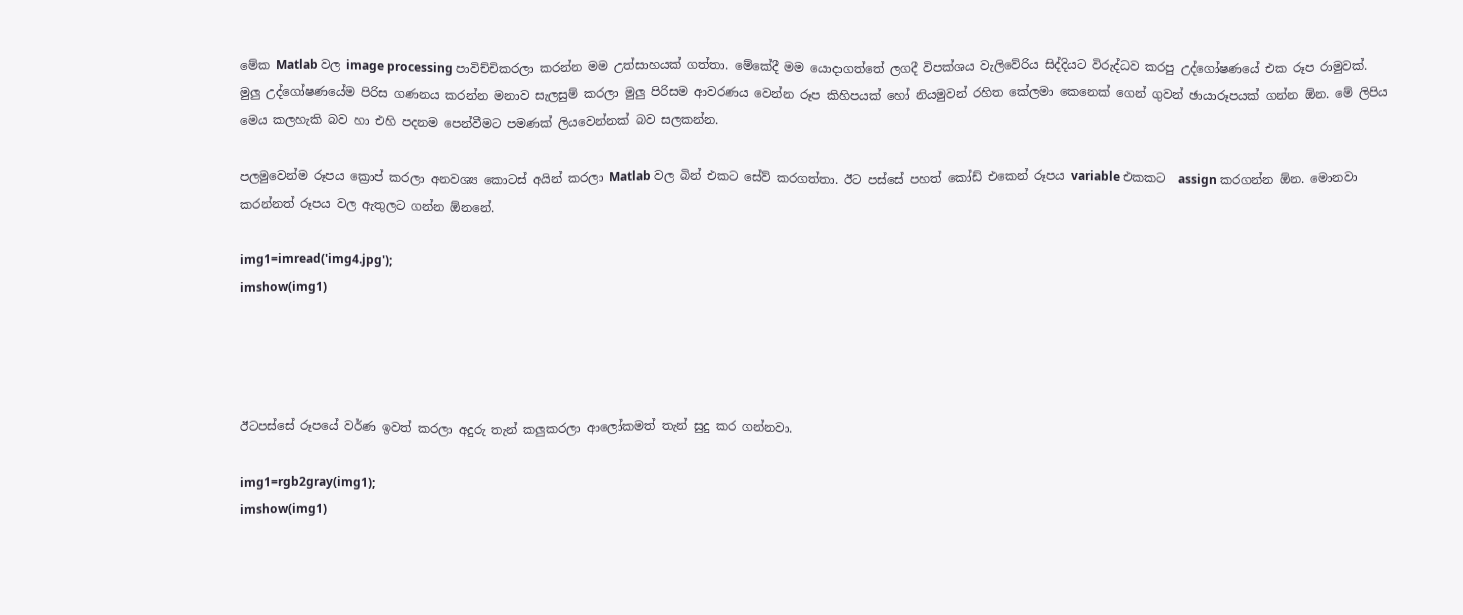මේක Matlab වල image processing පාවිච්චිකරලා කරන්න මම උත්සාහයක් ගත්තා. මේකේදී මම යොදාගත්තේ ලගදී විපක්ශය වැලිවේරිය සිද්දියට විරුද්ධව කරපු උද්ගෝෂණයේ එක රූප රාමුවක්. මුලු උද්ගෝෂණයේම පිරිස ගණනය කරන්න මනාව සැලසුම් කරලා මුලු පිරිසම ආවරණය වෙන්න රූප කිහිපයක් හෝ නියමුවන් රහිත කේලමා කෙනෙක් ගෙන් ගුවන් ඡායාරූපයක් ගන්න ඕන. මේ ලිපිය මෙය කලහැකි බව හා එහි පදනම පෙන්වීමට පමණක් ලියවෙන්නක් බව සලකන්න.

පලමුවෙන්ම රූපය ක්‍රොප් කරලා අනවශ්‍ය කොටස් අයින් කරලා Matlab වල බින් එකට සේව් කරගත්තා. ඊට පස්සේ පහත් කෝඩ් එකෙන් රූපය variable එකකට  assign කරගන්න ඕන. මොනවා කරන්නත් රූපය වල ඇතුලට ගන්න ඕනනේ.

img1=imread('img4.jpg');
imshow(img1)




ඊටපස්සේ රූපයේ වර්ණ ඉවත් කරලා අදුරු තැන් කලුකරලා ආලෝකමත් තැන් සුදු කර ගන්නවා.

img1=rgb2gray(img1);
imshow(img1)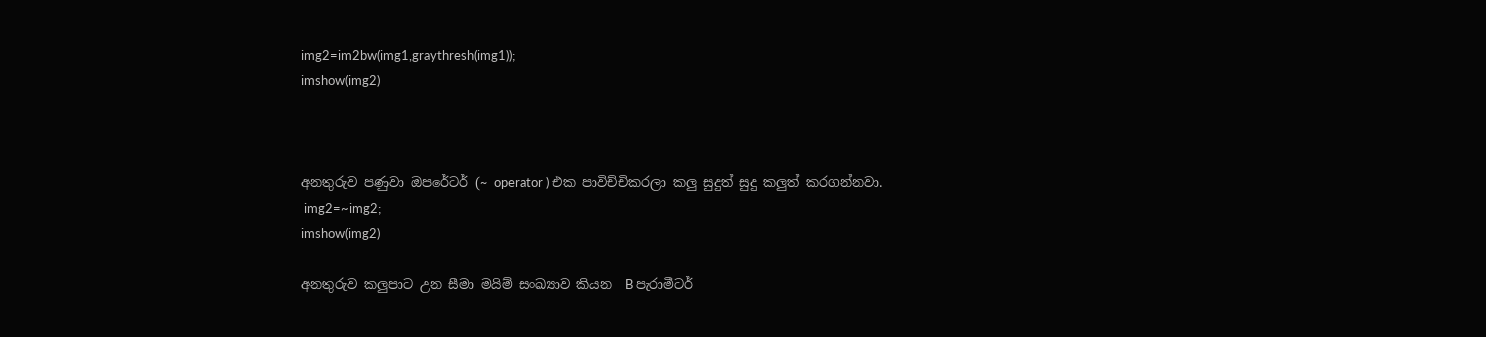img2=im2bw(img1,graythresh(img1));
imshow(img2)



අනතුරුව පණුවා ඔපරේටර් (~ operator ) එක පාවිච්චිකරලා කලු සුදුත් සුදු කලුත් කරගන්නවා.
 img2=~img2;
imshow(img2)

අනතුරුව කලුපාට උන සීමා මයිම් සංඛ්‍යාව කියන  B පැරාමීටර්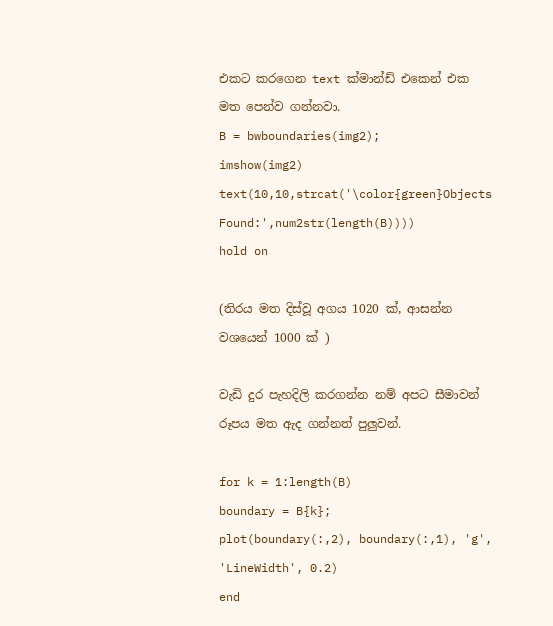එකට කරගෙන text ක්මාන්ඩ් එකෙන් එක මත පෙන්ව ගන්නවා.
B = bwboundaries(img2);
imshow(img2)
text(10,10,strcat('\color{green}Objects Found:',num2str(length(B))))
hold on

(තිරය මත දිස්වූ අගය 1020 ක්, ආසන්න වශයෙන් 1000 ක් )

වැඩි දුර පැහදිලි කරගන්න නම් අපට සීමාවන් රූපය මත ඇද ගන්නත් පුලුවන්.

for k = 1:length(B)
boundary = B{k};
plot(boundary(:,2), boundary(:,1), 'g', 'LineWidth', 0.2)
end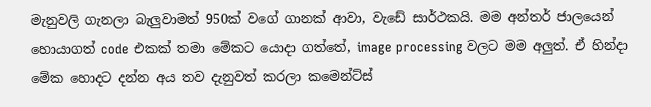මැනුවලි ගැනලා බැලුවාමත් 950ක් වගේ ගානක් ආවා, වැඩේ සාර්ථකයි. මම අන්තර් ජාලයෙන් හොයාගත් code එකක් තමා මේකට යොදා ගත්තේ, image processing වලට මම අලුත්. ඒ හින්දා මේක හොදට දන්න අය තව දැනුවත් කරලා කමෙන්ට්ස්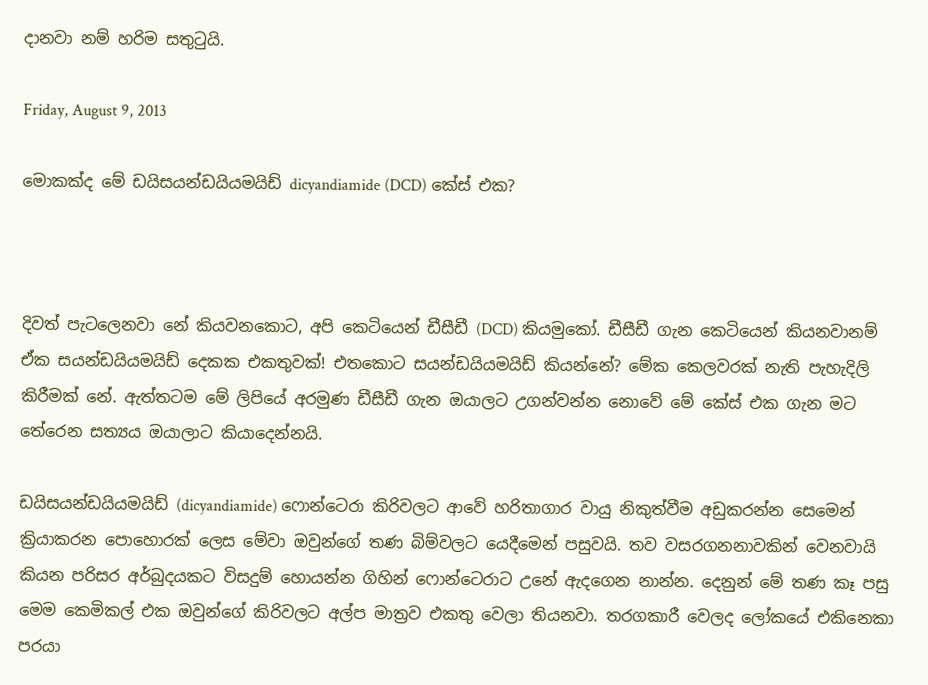දානවා නම් හරිම සතුටුයි.

Friday, August 9, 2013

මොකක්ද මේ ඩයිසයන්ඩයියමයිඩ් dicyandiamide (DCD) කේස් එක?



දිවත් පැටලෙනවා නේ කියවනකොට, අපි කෙටියෙන් ඩීසීඩී (DCD) කියමුකෝ. ඩීසීඩී ගැන කෙටියෙන් කියනවානම් ඒක සයන්ඩයියමයිඩ් දෙකක එකතුවක්! එතකොට සයන්ඩයියමයිඩ් කියන්නේ? මේක කෙලවරක් නැති පැහැදිලි කිරීමක් නේ. ඇත්තටම මේ ලිපියේ අරමුණ ඩීසීඩී ගැන ඔයාලට උගන්වන්න නොවේ මේ කේස් එක ගැන මට තේරෙන සත්‍යය ඔයාලාට කියාදෙන්නයි.

ඩයිසයන්ඩයියමයිඩ් (dicyandiamide) ෆොන්ටෙරා කිරිවලට ආවේ හරිතාගාර වායු නිකුත්වීම අඩුකරන්න සෙමෙන් ක්‍රියාකරන පොහොරක් ලෙස මේවා ඔවුන්ගේ තණ බිම්වලට යෙදීමෙන් පසුවයි. තව වසරගනනාවකින් වෙනවායි කියන පරිසර අර්බුදයකට විසදුම් හොයන්න ගිහින් ෆොන්ටෙරාට උනේ ඇදගෙන නාන්න. දෙනුන් මේ තණ කෑ පසු මෙම කෙමිකල් එක ඔවුන්ගේ කිරිවලට අල්ප මාත්‍රව එකතු වෙලා තියනවා. තරගකාරී වෙලද ලෝකයේ එකිනෙකා පරයා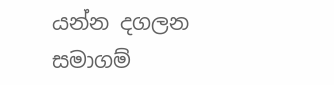යන්න දගලන සමාගම්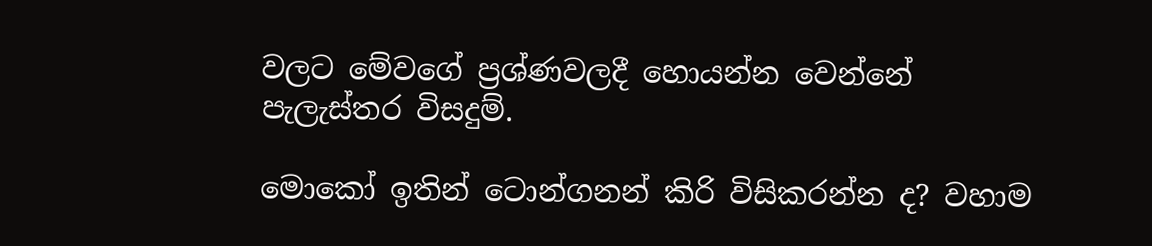වලට මේවගේ ප්‍රශ්ණවලදී හොයන්න වෙන්නේ පැලැස්තර විසදුම්.

මොකෝ ඉතින් ටොන්ගනන් කිරි විසිකරන්න ද? වහාම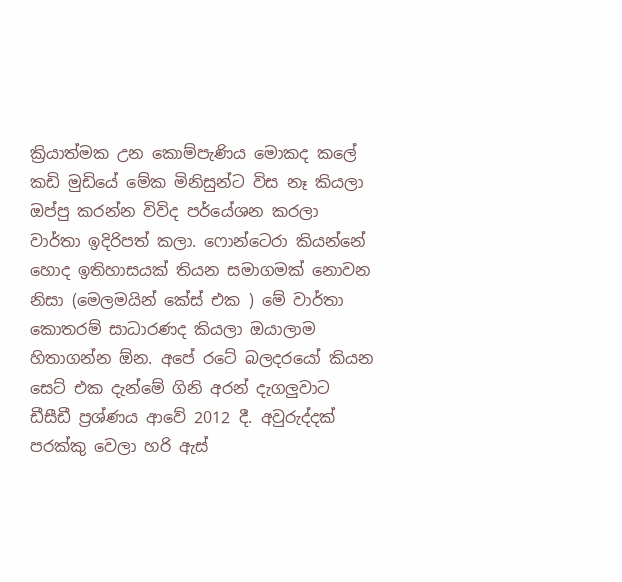ක්‍රියාත්මක උන කොම්පැණිය මොකද කලේ කඩි මුඩියේ මේක මිනිසුන්ට විස නෑ කියලා ඔප්පු කරන්න විවිද පර්යේශන කරලා වාර්තා ඉදිරිපත් කලා. ෆොන්ටෙරා කියන්නේ හොද ඉතිහාසයක් තියන සමාගමක් නොවන නිසා (මෙලමයින් කේස් එක ) මේ වාර්තා කොතරම් සාධාරණද කියලා ඔයාලාම හිතාගන්න ඕන. අපේ රටේ බලදරයෝ කියන සෙට් එක දැන්මේ ගිනි අරන් දැගලුවාට ඩීසීඩී ප්‍රශ්ණය ආවේ 2012 දී. අවුරුද්දක් පරක්කු වෙලා හරි ඇස්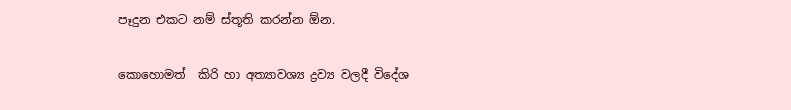පෑදුන එකට නම් ස්තූති කරන්න ඕන.

කොහොමත්  කිරි හා අත්‍යාවශ්‍ය ද්‍රව්‍ය වලදී විදේශ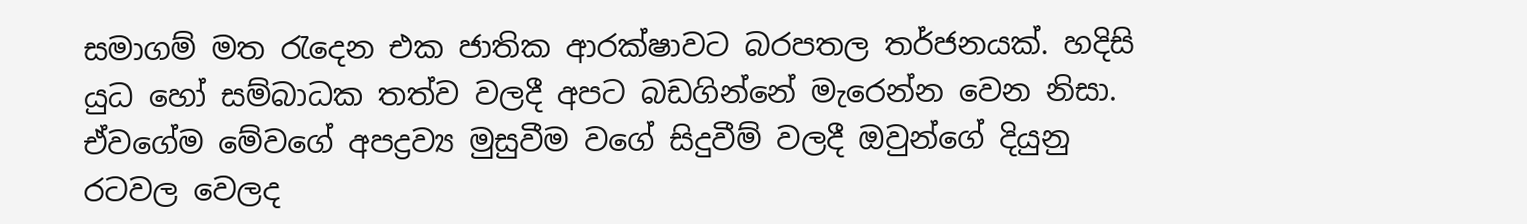සමාගම් මත රැදෙන එක ජාතික ආරක්ෂාවට බරපතල තර්ජනයක්. හදිසි යුධ හෝ සම්බාධක තත්ව වලදී අපට බඩගින්නේ මැරෙන්න වෙන නිසා. ඒවගේම මේවගේ අපද්‍රව්‍ය මුසුවීම වගේ සිදුවීම් වලදී ඔවුන්ගේ දියුනු රටවල වෙලද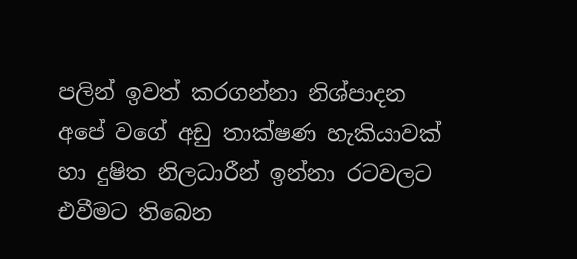පලින් ඉවත් කරගන්නා නිශ්පාදන අපේ වගේ අඩු තාක්ෂණ හැකියාවක් හා දුෂිත නිලධාරීන් ඉන්නා රටවලට එවීමට තිබෙන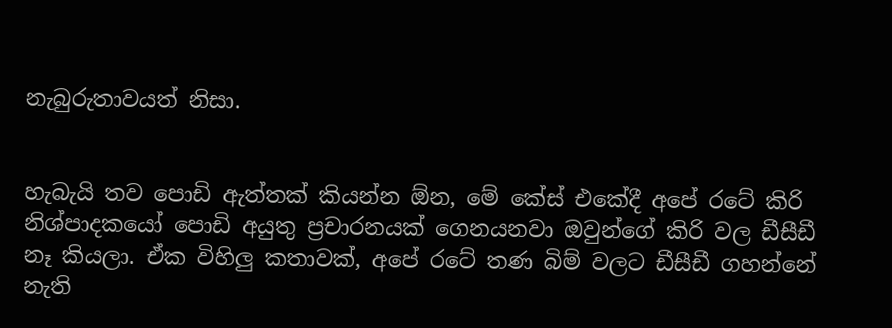නැබුරුතාවයත් නිසා.


හැබැයි තව පොඩි ඇත්තක් කියන්න ඕන, මේ කේස් එකේදී අපේ රටේ කිරි නිශ්පාදකයෝ පොඩි අයුතු ප්‍රචාරනයක් ගෙනයනවා ඔවුන්ගේ කිරි වල ඩීසීඩී නෑ කියලා. ඒක විහිලු කතාවක්, අපේ රටේ තණ බිම් වලට ඩීසීඩී ගහන්නේ නැති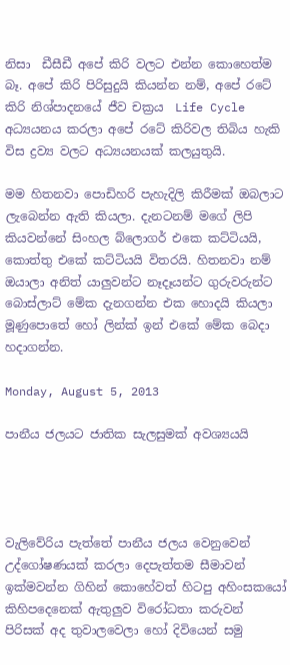නිසා  ඩීසීඩී අපේ කිරි වලට එන්න කොහෙත්ම බෑ. අපේ කිරි පිරිසුදුයි කියන්න නම්, අපේ රටේ කිරි නිශ්පාදනයේ ජීව චක්‍රය  Life Cycle අධ්‍යයනය කරලා අපේ රටේ කිරිවල තිබිය හැකි විස ද්‍රව්‍ය වලට අධ්‍යයනයක් කලයුතුයි.

මම හිතනවා පොඩිහරි පැහැදිලි කිරීමක් ඔබලාට ලැබෙන්න ඇති කියලා. දැනටනම් මගේ ලිපි කියවන්නේ සිංහල බ්ලොගර් එකෙ කට්ටියයි, කොත්තු එකේ කට්ටියයි විතරයි. හිතනවා නම් ඔයාලා අනිත් යාලුවන්ට නෑදෑයන්ට ගුරුවරුන්ට බොස්ලාට් මේක දැනගන්න එක හොදයි කියලා මූණුපොතේ හෝ ලින්ක් ඉන් එකේ මේක බෙදා හදාගන්න.

Monday, August 5, 2013

පානීය ජලයට ජාතික සැලසුමක් අවශ්‍යයයි




වැලිවේරිය පැත්තේ පානීය ජලය වෙනුවෙන් උද්ගෝෂණයක් කරලා දෙපැත්තම සීමාවන් ඉක්මවන්න ගිහින් කොහේවත් හිටපු අහිංසකයෝ කිහිපදෙනෙක් ඇතුලුව විරෝධතා කරුවන් පිරිසක් අද තුවාලවෙලා හෝ දිවියෙන් සමු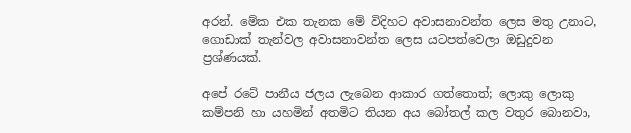අරන්. මේක එක තැනක මේ විදිහට අවාසනාවන්ත ලෙස මතු උනාට, ගොඩාක් තැන්වල අවාසනාවන්ත ලෙස යටපත්වෙලා ඔඩුදුවන ප්‍රශ්ණයක්.

අපේ රටේ පානීය ජලය ලැබෙන ආකාර ගත්තොත්; ලොකු ලොකු කම්පනි හා යහමින් අතමිට තියන අය බෝතල් කල වතුර බොනවා,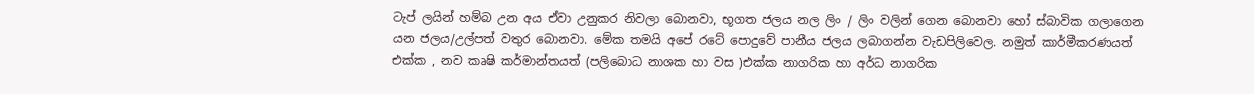ටැප් ලයින් හම්බ උන අය ඒවා උනුකර නිවලා බොනවා, භූගත ජලය නල ලිං / ලිං වලින් ගෙන බොනවා හෝ ස්බාවික ගලාගෙන යන ජලය/උල්පත් වතුර බොනවා. මේක තමයි අපේ රටේ පොදුවේ පානීය ජලය ලබාගන්න වැඩපිලිවෙල. නමුත් කාර්මීකරණයත් එක්ක , නව කෘෂි කර්මාන්තයත් (පලිබොධ නාශක හා වස )එක්ක නාගරික හා අර්ධ නාගරික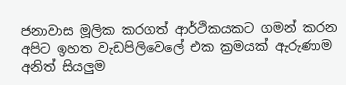ජනාවාස මූලික කරගත් ආර්ථිකයකට ගමන් කරන අපිට ඉහත වැඩපිලිවෙලේ එක ක්‍රමයක් ඇරුණාම අනිත් සියලුම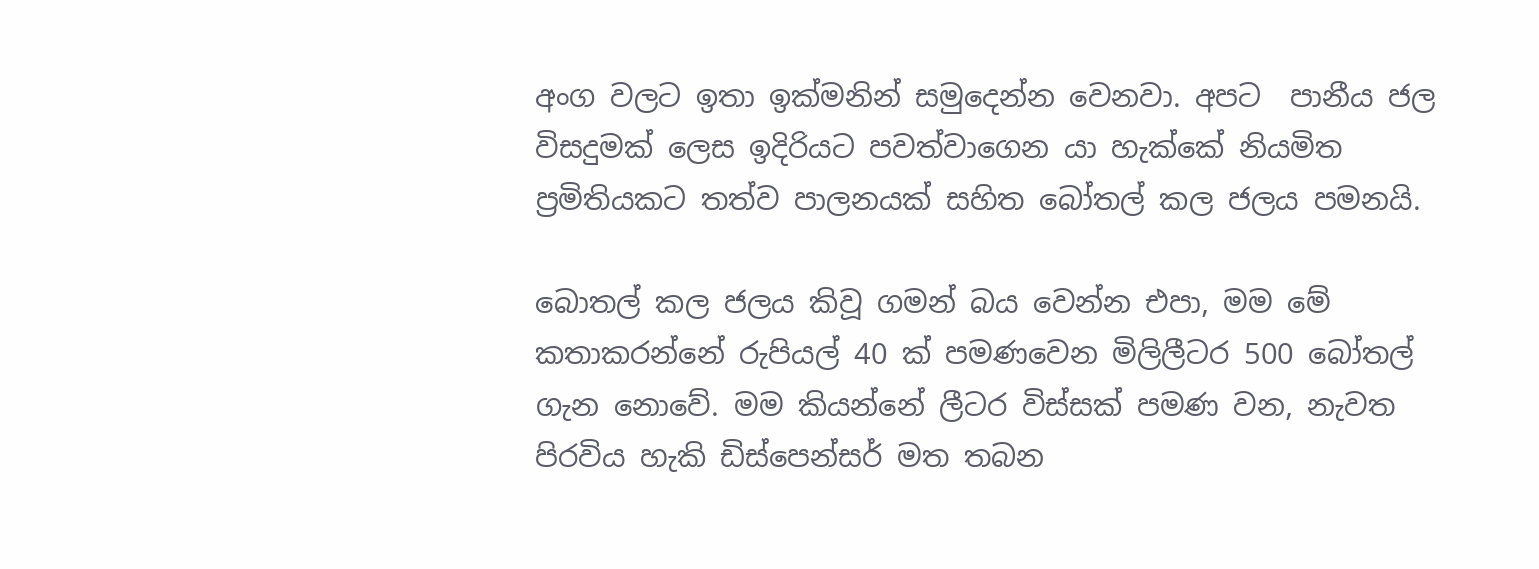අංග වලට ඉතා ඉක්මනින් සමුදෙන්න වෙනවා. අපට  පානීය ජල විසදුමක් ලෙස ඉදිරියට පවත්වාගෙන යා හැක්කේ නියමිත ප්‍රමිතියකට තත්ව පාලනයක් සහිත බෝතල් කල ජලය පමනයි.

බොතල් කල ජලය කිවූ ගමන් බය වෙන්න එපා, මම මේ කතාකරන්නේ රුපියල් 40 ක් පමණවෙන මිලිලීටර 500 බෝතල් ගැන නොවේ. මම කියන්නේ ලීටර විස්සක් පමණ වන, නැවත පිරවිය හැකි ඩිස්පෙන්සර් මත තබන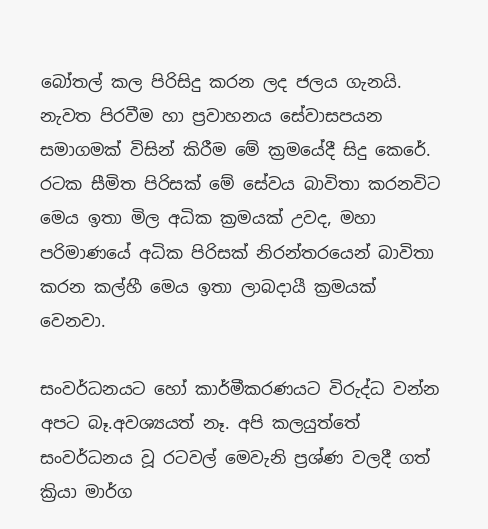බෝතල් කල පිරිසිදු කරන ලද ජලය ගැනයි. නැවත පිරවීම හා ප්‍රවාහනය සේවාසපයන සමාගමක් විසින් කිරීම මේ ක්‍රමයේදී සිදු කෙරේ. රටක සීමිත පිරිසක් මේ සේවය බාවිතා කරනවිට මෙය ඉතා මිල අධික ක්‍රමයක් උවද, මහා පරිමාණයේ අධික පිරිසක් නිරන්තරයෙන් බාවිතා කරන කල්හී මෙය ඉතා ලාබදායී ක්‍රමයක් වෙනවා.

සංවර්ධනයට හෝ කාර්මීකරණයට විරුද්ධ වන්න අපට බෑ.අවශ්‍යයත් නෑ. අපි කලයුත්තේ සංවර්ධනය වූ රටවල් මෙවැනි ප්‍රශ්ණ වලදී ගත් ක්‍රියා මාර්ග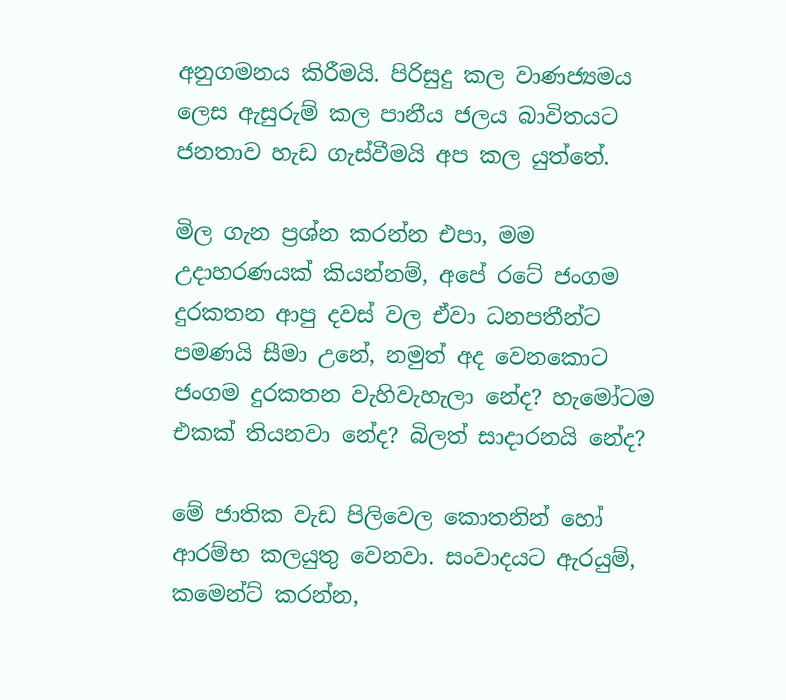අනුගමනය කිරීමයි. පිරිසුදු කල වාණජ්‍යමය ලෙස ඇසුරුම් කල පානීය ජලය බාවිතයට ජනතාව හැඩ ගැස්වීමයි අප කල යුත්තේ.

මිල ගැන ප්‍රශ්න කරන්න එපා, මම උදාහරණයක් කියන්නම්, අපේ රටේ ජංගම දුරකතන ආපු දවස් වල ඒවා ධනපතීන්ට පමණයි සීමා උනේ, නමුත් අද වෙනකොට ජංගම දුරකතන වැහිවැහැලා නේද? හැමෝටම එකක් තියනවා නේද? බිලත් සාදාරනයි නේද?

මේ ජාතික වැඩ පිලිවෙල කොතනින් හෝ ආරම්භ කලයුතු වෙනවා. සංවාදයට ඇරයුම්, කමෙන්ට් කරන්න,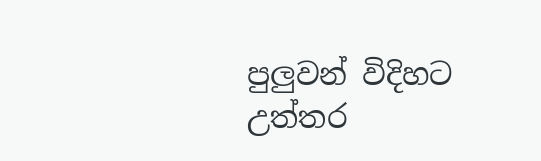පුලුවන් විදිහට උත්තර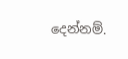දෙන්නම්.